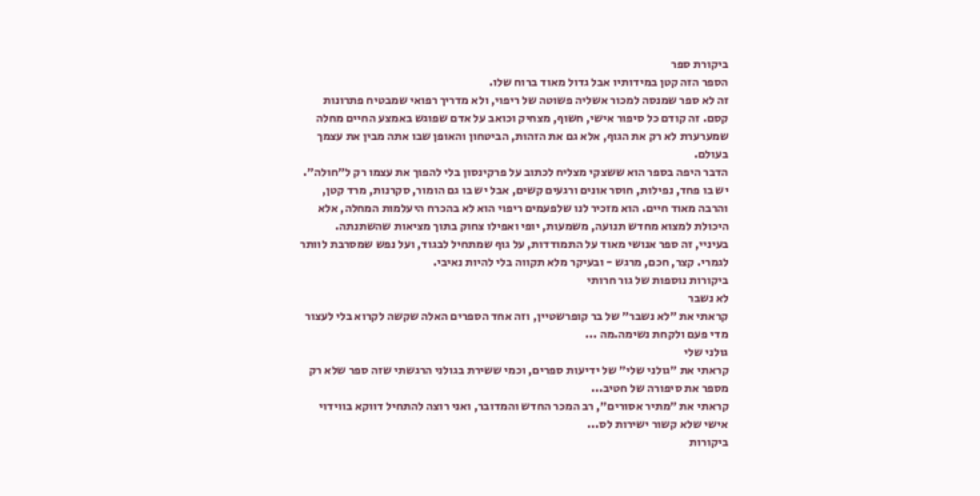ביקורת ספר
הספר הזה קטן במידותיו אבל גדול מאוד ברוח שלו.
זה לא ספר שמנסה למכור אשליה פשוטה של ריפוי, ולא מדריך רפואי שמבטיח פתרונות קסם. זה קודם כל סיפור אישי, חשוף, מצחיק וכואב על אדם שפוגש באמצע החיים מחלה שמערערת לא רק את הגוף, אלא גם את הזהות, הביטחון והאופן שבו אתה מבין את עצמך בעולם.
הדבר היפה בספר הוא ששצקי מצליח לכתוב על פרקינסון בלי להפוך את עצמו רק ל״חולה״. יש בו פחד, נפילות, חוסר אונים ורגעים קשים, אבל יש בו גם הומור, סקרנות, מרד קטן, והרבה מאוד חיים. הוא מזכיר לנו שלפעמים ריפוי הוא לא בהכרח היעלמות המחלה, אלא היכולת למצוא מחדש תנועה, משמעות, יופי ואפילו צחוק בתוך מציאות שהשתנתה.
בעיניי, זה ספר אנושי מאוד על התמודדות, על גוף שמתחיל לבגוד, ועל נפש שמסרבת לוותר לגמרי. קצר, חכם, מרגש - ובעיקר מלא תקווה בלי להיות נאיבי.
ביקורות נוספות של גור חרותי
לא נשבר
קראתי את ״לא נשבר״ של בר קופרשטיין, וזה אחד הספרים האלה שקשה לקרוא בלי לעצור מדי פעם ולקחת נשימה.מה ...
גולני שלי
קראתי את ״גולני שלי״ של ידיעות ספרים, וכמי ששירת בגולני הרגשתי שזה ספר שלא רק מספר את סיפורה של חטיב...
קראתי את ״מתיר אסורים״, רב המכר החדש והמדובר, ואני רוצה להתחיל דווקא בווידוי אישי שלא קשור ישירות לס...
ביקורות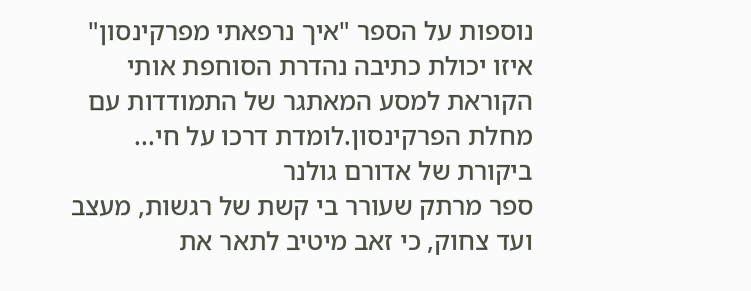נוספות על הספר "איך נרפאתי מפרקינסון"
איזו יכולת כתיבה נהדרת הסוחפת אותי הקוראת למסע המאתגר של התמודדות עם מחלת הפרקינסון.לומדת דרכו על חי...
ביקורת של אדורם גולנר
ספר מרתק שעורר בי קשת של רגשות, מעצב ועד צחוק, כי זאב מיטיב לתאר את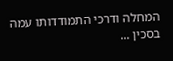המחלה ודרכי התמודדותו עמה בסכין ...